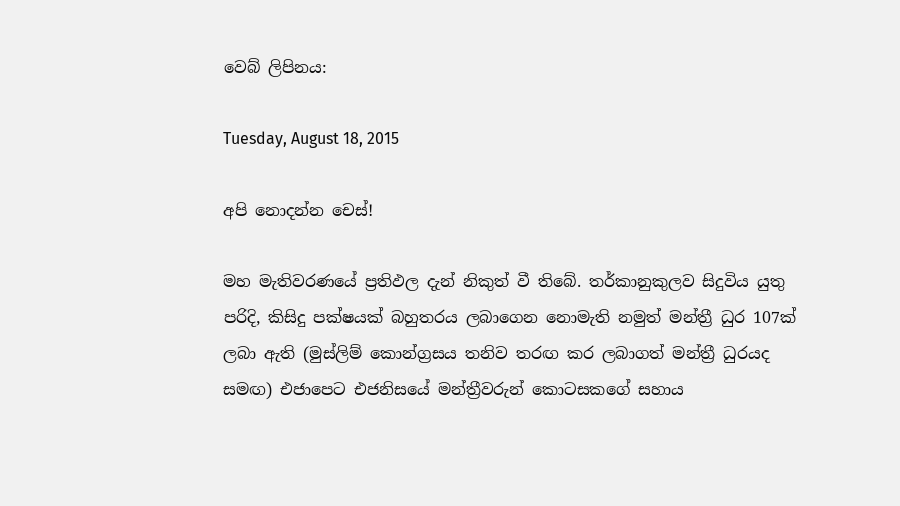වෙබ් ලිපිනය:

Tuesday, August 18, 2015

අපි නොදන්න චෙස්!

මහ මැතිවරණයේ ප්‍රතිඵල දැන් නිකුත් වී තිබේ. තර්කානුකුලව සිදුවිය යුතු පරිදි, කිසිදු පක්ෂයක් බහුතරය ලබාගෙන නොමැති නමුත් මන්ත්‍රී ධුර 107ක් ලබා ඇති (මුස්ලිම් කොන්ග්‍රසය තනිව තරඟ කර ලබාගත් මන්ත්‍රී ධුරයද සමඟ) එජාපෙට එජනිසයේ මන්ත්‍රීවරුන් කොටසකගේ සහාය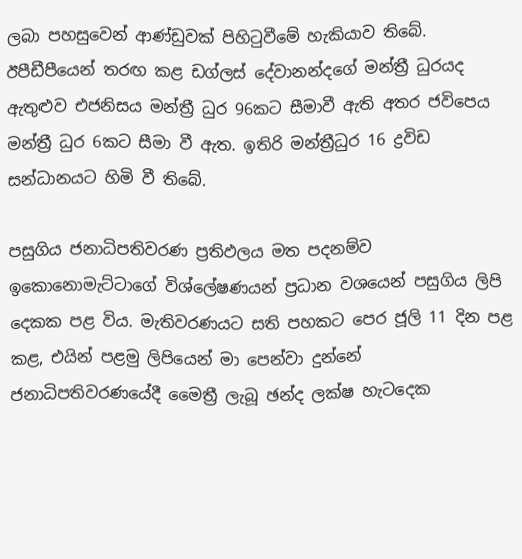ලබා පහසුවෙන් ආණ්ඩුවක් පිහිටුවීමේ හැකියාව තිබේ. ඊපීඩීපීයෙන් තරඟ කළ ඩග්ලස් දේවානන්දගේ මන්ත්‍රී ධුරයද ඇතුළුව එජනිසය මන්ත්‍රී ධුර 96කට සීමාවී ඇති අතර ජවිපෙය මන්ත්‍රී ධුර 6කට සීමා වී ඇත. ඉතිරි මන්ත්‍රීධුර 16 ද්‍රවිඩ සන්ධානයට හිමි වී තිබේ.

පසුගිය ජනාධිපතිවරණ ප්‍රතිඵලය මත පදනම්ව ඉකොනොමැට්ටාගේ විශ්ලේෂණයන් ප්‍රධාන වශයෙන් පසුගිය ලිපි දෙකක පළ විය. මැතිවරණයට සති පහකට පෙර ජූලි 11 දින පළ කළ, එයින් පළමු ලිපියෙන් මා පෙන්වා දුන්නේ ජනාධිපතිවරණයේදී මෛත්‍රී ලැබූ ඡන්ද ලක්ෂ හැටදෙක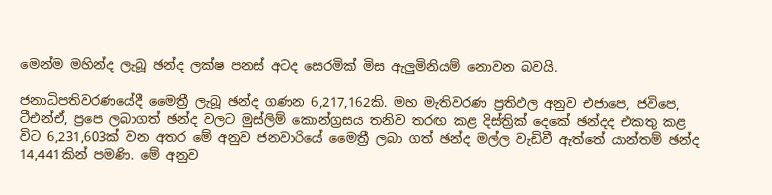මෙන්ම මහින්ද ලැබූ ඡන්ද ලක්ෂ පනස් අටද සෙරමික් මිස ඇලුමිනියම් නොවන බවයි.

ජනාධිපතිවරණයේදී මෛත්‍රී ලැබූ ඡන්ද ගණන 6,217,162කි. මහ මැතිවරණ ප්‍රතිඵල අනුව එජාපෙ, ජවිපෙ, ටීඑන්ඒ, ප්‍රපෙ ලබාගත් ඡන්ද වලට මුස්ලිම් කොන්ග්‍රසය තනිව තරඟ කළ දිස්ත්‍රික් දෙකේ ඡන්දද එකතු කළ විට 6,231,603ක් වන අතර මේ අනුව ජනවාරියේ මෛත්‍රී ලබා ගත් ඡන්ද මල්ල වැඩිවී ඇත්තේ යාන්තම් ඡන්ද 14,441කින් පමණි. මේ අනුව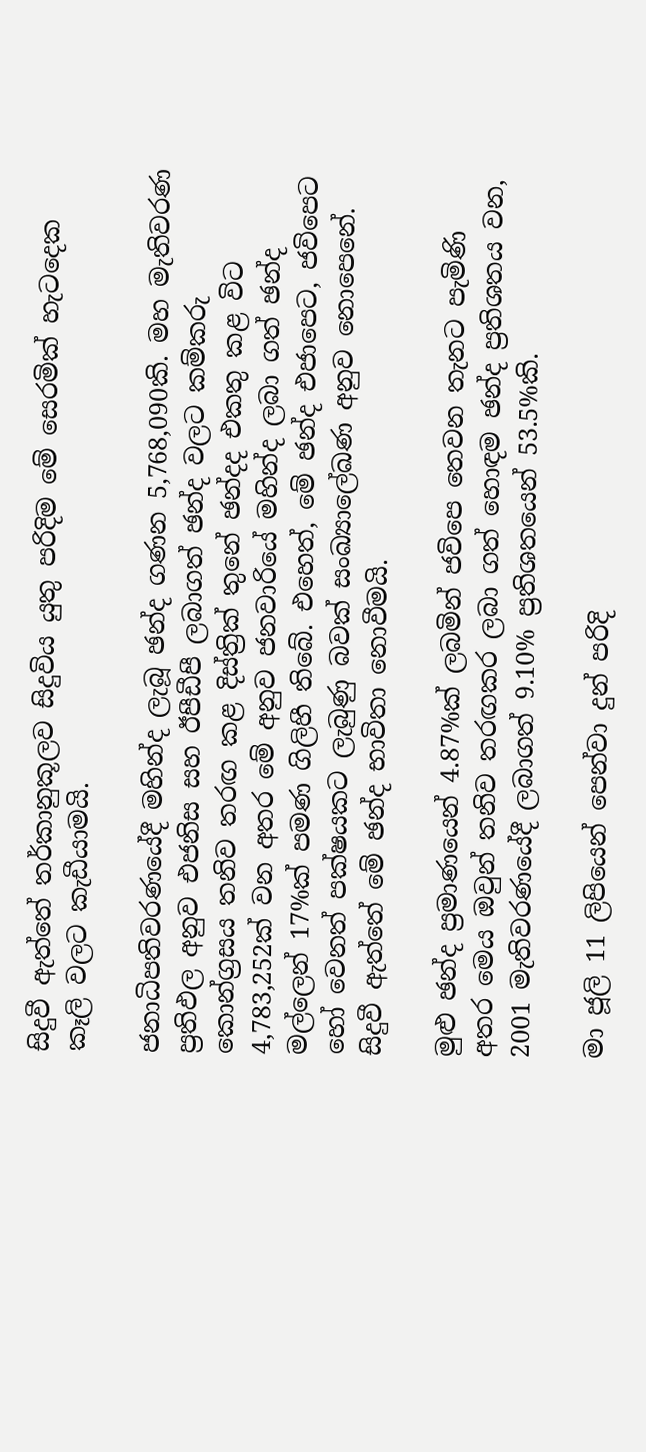සිදුවී ඇත්තේ තර්කානුකූලව සිදුවිය යුතු පරිදිම මේ සෙරමික් හැටදෙක කෑලි වලට කැඩීයාමයි.

ජනාධිපතිවරණයේදී මහින්ද ලැබූ ඡන්ද ගණන 5,768,090කි. මහ මැතිවරණ ප්‍රතිඵල අනුව එජනිස සහ ඊපීඩීපී ලබාගත් ඡන්ද වලට කම්කරු කොන්ග්‍රසය තනිව තරඟ කළ දිස්ත්‍රික් තුනේ ඡන්දද එකතු කළ විට 4,783,252ක් වන අතර මේ අනුව ජනවාරියේ මහින්ද ලබා ගත් ඡන්ද මල්ලෙන් 17%ක් පමණ ගිලිහී තිබේ. එහෙත්, මේ ඡන්ද එජාපෙට, ජවිපෙට හෝ වෙනත් පක්ෂයකට ලැබුණු බවක් සංඛ්‍යාලේඛණ අනුව නොපෙනේ. සිදුවී ඇත්තේ මේ ඡන්ද භාවිතා නොවීමයි.

මුළු ඡන්ද ප්‍රමාණයෙන් 4.87%ක් ලබමින් ජවිපෙ තෙවන තැනට පැමිණි අතර මෙය ඔවුන් තනිව තරඟකර ලබා ගත් හොඳම ඡන්ද ප්‍රතිශතය වන, 2001 මැතිවරණයේදී ලබාගත් 9.10% ප්‍රතිශතයෙන් 53.5%කි.

මා ජූලි 11 ලිපියෙන් පෙන්වා දුන් පරිදි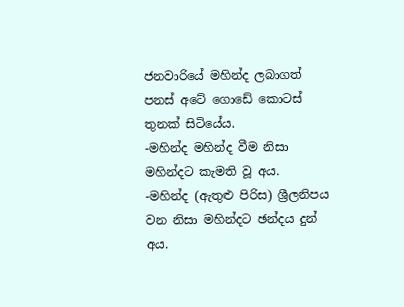ජනවාරියේ මහින්ද ලබාගත් පනස් අටේ ගොඩේ කොටස් තුනක් සිටියේය.
-මහින්ද මහින්ද වීම නිසා මහින්දට කැමති වූ අය.
-මහින්ද (ඇතුළු පිරිස) ශ්‍රීලනිපය වන නිසා මහින්දට ඡන්දය දුන් අය.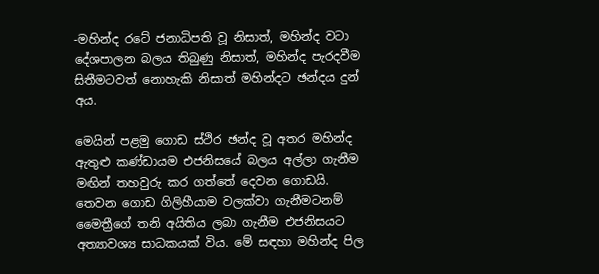-මහින්ද රටේ ජනාධිපති වූ නිසාත්, මහින්ද වටා දේශපාලන බලය තිබුණු නිසාත්, මහින්ද පැරදවීම සිතීමටවත් නොහැකි නිසාත් මහින්දට ඡන්දය දුන් අය.

මෙයින් පළමු ගොඩ ස්ථිර ඡන්ද වූ අතර මහින්ද ඇතුළු කණ්ඩායම එජනිසයේ බලය අල්ලා ගැනීම මඟින් තහවුරු කර ගත්තේ දෙවන ගොඩයි. තෙවන ගොඩ ගිලිහීයාම වලක්වා ගැනීමටනම් මෛත්‍රීගේ තනි අයිතිය ලබා ගැනීම එජනිසයට අත්‍යාවශ්‍ය සාධකයක් විය. මේ සඳහා මහින්ද පිල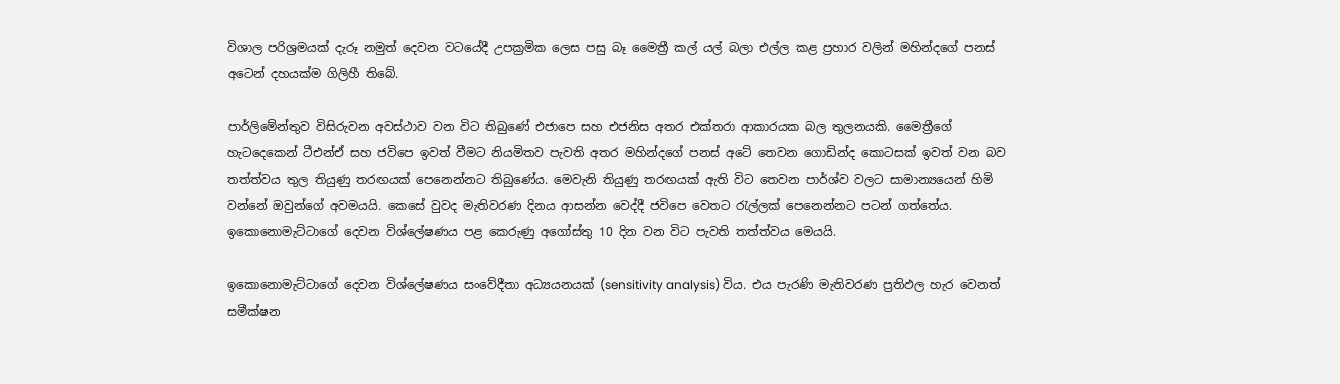විශාල පරිශ්‍රමයක් දැරූ නමුත් දෙවන වටයේදී උපක්‍රමික ලෙස පසු බෑ මෛත්‍රී කල් යල් බලා එල්ල කළ ප්‍රහාර වලින් මහින්දගේ පනස් අටෙන් දහයක්ම ගිලිහී තිබේ.

පාර්ලිමේන්තුව විසිරුවන අවස්ථාව වන විට තිබුණේ එජාපෙ සහ එජනිස අතර එක්තරා ආකාරයක බල තුලනයකි. මෛත්‍රීගේ හැටදෙකෙන් ටීඑන්ඒ සහ ජවිපෙ ඉවත් වීමට නියමිතව පැවති අතර මහින්දගේ පනස් අටේ තෙවන ගොඩින්ද කොටසක් ඉවත් වන බව තත්ත්වය තුල තියුණු තරඟයක් පෙනෙන්නට තිබුණේය. මෙවැනි තියුණු තරඟයක් ඇති විට තෙවන පාර්ශ්ව වලට සාමාන්‍යයෙන් හිමි වන්නේ ඔවුන්ගේ අවමයයි. කෙසේ වුවද මැතිවරණ දිනය ආසන්න වෙද්දී ජවිපෙ වෙතට රැල්ලක් පෙනෙන්නට පටන් ගත්තේය. ඉකොනොමැට්ටාගේ දෙවන විශ්ලේෂණය පළ කෙරුණු අගෝස්තු 10 දින වන විට පැවති තත්ත්වය මෙයයි.

ඉකොනොමැට්ටාගේ දෙවන විශ්ලේෂණය සංවේදීතා අධ්‍යයනයක් (sensitivity analysis) විය. එය පැරණි මැතිවරණ ප්‍රතිඵල හැර වෙනත් සමීක්ෂන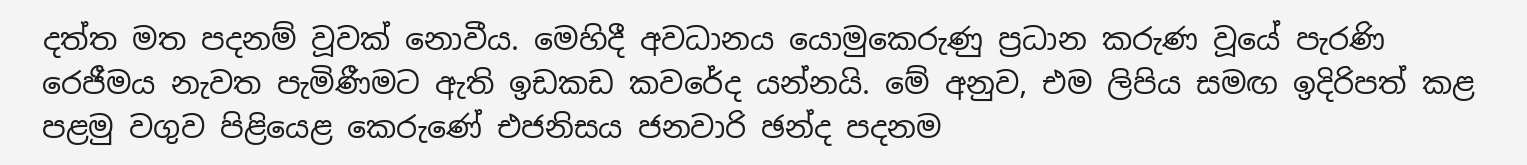දත්ත මත පදනම් වූවක් නොවීය. මෙහිදී අවධානය යොමුකෙරුණු ප්‍රධාන කරුණ වූයේ පැරණි රෙජීමය නැවත පැමිණීමට ඇති ඉඩකඩ කවරේද යන්නයි. මේ අනුව, එම ලිපිය සමඟ ඉදිරිපත් කළ පළමු වගුව පිළියෙළ කෙරුණේ එජනිසය ජනවාරි ඡන්ද පදනම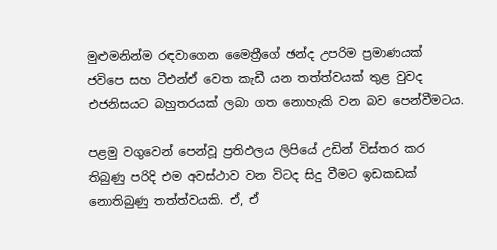මුළුමනින්ම රඳවාගෙන මෛත්‍රීගේ ඡන්ද උපරිම ප්‍රමාණයක් ජවිපෙ සහ ටීඑන්ඒ වෙත කැඩී යන තත්ත්වයක් තුළ වුවද එජනිසයට බහුතරයක් ලබා ගත නොහැකි වන බව පෙන්වීමටය.

පළමු වගුවෙන් පෙන්වූ ප්‍රතිඵලය ලිපියේ උඩින් විස්තර කර තිබුණු පරිදි එම අවස්ථාව වන විටද සිදු වීමට ඉඩකඩක් නොතිබුණු තත්ත්වයකි. ඒ, ඒ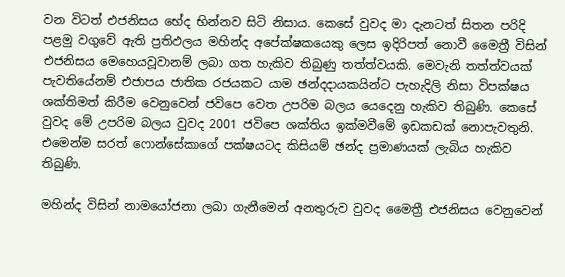වන විටත් එජනිසය භේද භින්නව සිටි නිසාය. කෙසේ වුවද මා දැනටත් සිතන පරිදි පළමු වගුවේ ඇති ප්‍රතිඵලය මහින්ද අපේක්ෂකයෙකු ලෙස ඉදිරිපත් නොවී මෛත්‍රී විසින් එජනිසය මෙහෙයවූවානම් ලබා ගත හැකිව තිබුණු තත්ත්වයකි. මෙවැනි තත්ත්වයක් පැවතියේනම් එජාපය ජාතික රජයකට යාම ඡන්දදායකයින්ට පැහැදිලි නිසා විපක්ෂය ශක්තිමත් කිරීම වෙනුවෙන් ජවිපෙ වෙත උපරිම බලය යෙදෙනු හැකිව තිබුණි. කෙසේ වුවද මේ උපරිම බලය වුවද 2001 ජවිපෙ ශක්තිය ඉක්මවීමේ ඉඩකඩක් නොපැවතුනි. එමෙන්ම සරත් ෆොන්සේකාගේ පක්ෂයටද කිසියම් ඡන්ද ප්‍රමාණයක් ලැබිය හැකිව තිබුණි.

මහින්ද විසින් නාමයෝජනා ලබා ගැනීමෙන් අනතුරුව වුවද මෛත්‍රී එජනිසය වෙනුවෙන්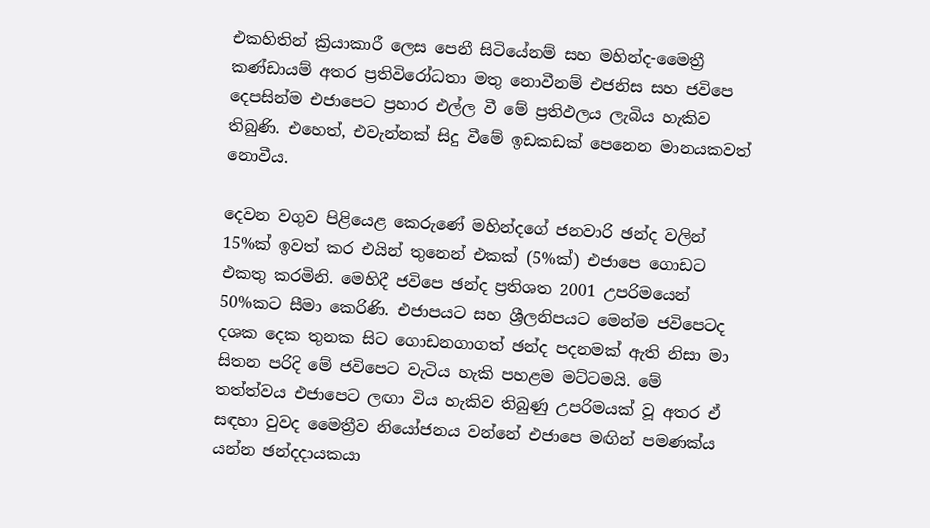එකහිතින් ක්‍රියාකාරී ලෙස පෙනී සිටියේනම් සහ මහින්ද-මෛත්‍රී කණ්ඩායම් අතර ප්‍රතිවිරෝධතා මතු නොවීනම් එජනිස සහ ජවිපෙ දෙපසින්ම එජාපෙට ප්‍රහාර එල්ල වී මේ ප්‍රතිඵලය ලැබිය හැකිව තිබුණි. එහෙත්, එවැන්නක් සිදු වීමේ ඉඩකඩක් පෙනෙන මානයකවත් නොවීය.

දෙවන වගුව පිළියෙළ කෙරුණේ මහින්දගේ ජනවාරි ඡන්ද වලින් 15%ක් ඉවත් කර එයින් තුනෙන් එකක් (5%ක්) එජාපෙ ගොඩට එකතු කරමිනි. මෙහිදී ජවිපෙ ඡන්ද ප්‍රතිශත 2001 උපරිමයෙන් 50%කට සීමා කෙරිණි. එජාපයට සහ ශ්‍රීලනිපයට මෙන්ම ජවිපෙටද දශක දෙක තුනක සිට ගොඩනගාගත් ඡන්ද පදනමක් ඇති නිසා මා සිතන පරිදි මේ ජවිපෙට වැටිය හැකි පහළම මට්ටමයි. මේ තත්ත්වය එජාපෙට ලඟා විය හැකිව තිබුණු උපරිමයක් වූ අතර ඒ සඳහා වුවද මෛත්‍රීව නියෝජනය වන්නේ එජාපෙ මඟින් පමණක්ය යන්න ඡන්දදායකයා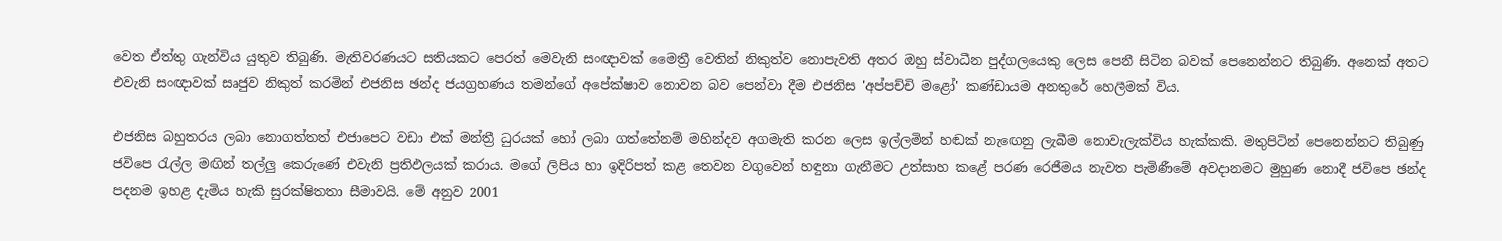වෙත ඒත්තු ගැන්විය යුතුව තිබුණි. මැතිවරණයට සතියකට පෙරත් මෙවැනි සංඥාවක් මෛත්‍රී වෙතින් නිකුත්ව නොපැවති අතර ඔහු ස්වාධීන පුද්ගලයෙකු ලෙස පෙනී සිටින බවක් පෙනෙන්නට තිබුණි. අනෙක් අතට එවැනි සංඥාවක් සෘජුව නිකුත් කරමින් එජනිස ඡන්ද ජයග්‍රහණය තමන්ගේ අපේක්ෂාව නොවන බව පෙන්වා දීම එජනිස 'අප්පච්චි මළෝ' කණ්ඩායම අනතුරේ හෙලීමක් විය.

එජනිස බහුතරය ලබා නොගත්තත් එජාපෙට වඩා එක් මන්ත්‍රී ධුරයක් හෝ ලබා ගත්තේනම් මහින්දව අගමැති කරන ලෙස ඉල්ලමින් හඬක් නැඟෙනු ලැබීම නොවැලැක්විය හැක්කකි. මතුපිටින් පෙනෙන්නට තිබුණු ජවිපෙ රැල්ල මඟින් තල්ලු කෙරුණේ එවැනි ප්‍රතිඵලයක් කරාය. මගේ ලිපිය හා ඉදිරිපත් කළ තෙවන වගුවෙන් හඳුනා ගැනීමට උත්සාහ කළේ පරණ රෙජීමය නැවත පැමිණීමේ අවදානමට මුහුණ නොදී ජවිපෙ ඡන්ද පදනම ඉහළ දැමිය හැකි සුරක්ෂිතතා සීමාවයි. මේ අනුව 2001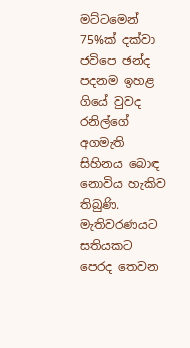මට්ටමෙන් 75%ක් දක්වා ජවිපෙ ඡන්ද පදනම ඉහළ ගියේ වුවද රනිල්ගේ අගමැති සිහිනය බොඳ නොවිය හැකිව තිබුණි. මැතිවරණයට සතියකට පෙරද තෙවන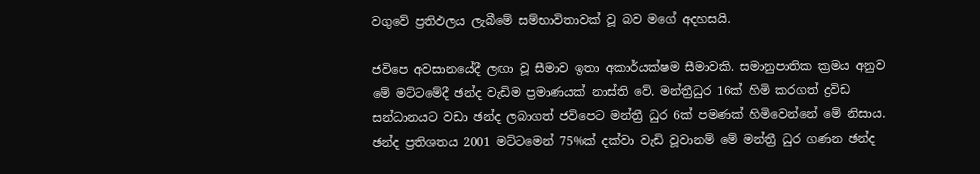වගුවේ ප්‍රතිඵලය ලැබීමේ සම්භාවිතාවක් වූ බව මගේ අදහසයි.

ජවිපෙ අවසානයේදී ලඟා වූ සීමාව ඉතා අකාර්යක්ෂම සීමාවකි. සමානුපාතික ක්‍රමය අනුව මේ මට්ටමේදී ඡන්ද වැඩිම ප්‍රමාණයක් නාස්ති වේ. මන්ත්‍රීධුර 16ක් හිමි කරගත් ද්‍රවිඩ සන්ධානයට වඩා ඡන්ද ලබාගත් ජවිපෙට මන්ත්‍රී ධුර 6ක් පමණක් හිමිවෙන්නේ මේ නිසාය. ඡන්ද ප්‍රතිශතය 2001 මට්ටමෙන් 75%ක් දක්වා වැඩි වූවානම් මේ මන්ත්‍රී ධුර ගණන ඡන්ද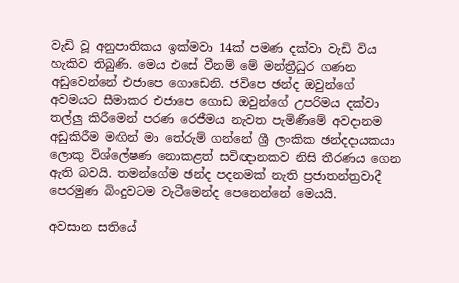වැඩි වූ අනුපාතිකය ඉක්මවා 14ක් පමණ දක්වා වැඩි විය හැකිව තිබුණි. මෙය එසේ වීනම් මේ මන්ත්‍රීධුර ගණන අඩුවෙන්නේ එජාපෙ ගොඩෙනි. ජවිපෙ ඡන්ද ඔවුන්ගේ අවමයට සීමාකර එජාපෙ ගොඩ ඔවුන්ගේ උපරිමය දක්වා තල්ලු කිරීමෙන් පරණ රෙජීමය නැවත පැමිණීමේ අවදානම අඩුකිරීම මඟින් මා තේරුම් ගන්නේ ශ්‍රී ලංකික ඡන්දදායකයා ලොකු විශ්ලේෂණ නොකළත් සවිඥානකව නිසි තීරණය ගෙන ඇති බවයි. තමන්ගේම ඡන්ද පදනමක් නැති ප්‍රජාතන්ත්‍රවාදී පෙරමුණ බිංදුවටම වැටීමෙන්ද පෙනෙන්නේ මෙයයි.

අවසාන සතියේ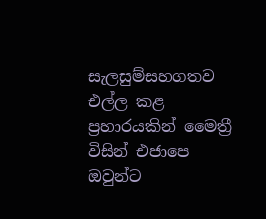සැලසුම්සහගතව එල්ල කළ ප්‍රහාරයකින් මෛත්‍රී විසින් එජාපෙ ඔවුන්ට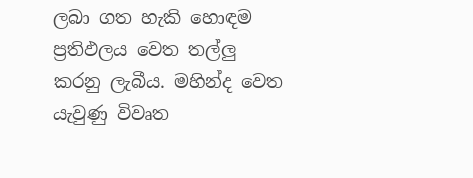ලබා ගත හැකි හොඳම ප්‍රතිඵලය වෙත තල්ලු කරනු ලැබීය. මහින්ද වෙත යැවුණු විවෘත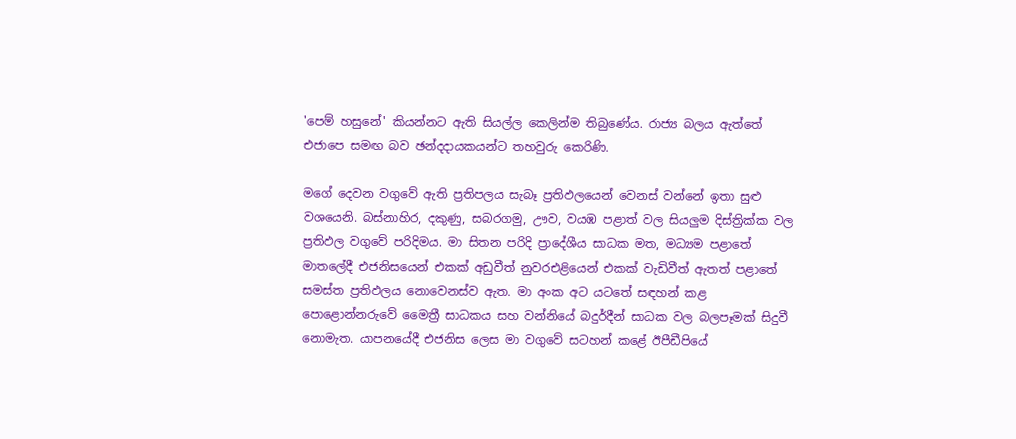'පෙම් හසුනේ' කියන්නට ඇති සියල්ල කෙලින්ම තිබුණේය. රාජ්‍ය බලය ඇත්තේ එජාපෙ සමඟ බව ඡන්දදායකයන්ට තහවුරු කෙරිණි.

මගේ දෙවන වගුවේ ඇති ප්‍රතිපලය සැබෑ ප්‍රතිඵලයෙන් වෙනස් වන්නේ ඉතා සුළු වශයෙනි. බස්නාහිර, දකුණු, සබරගමු, ඌව, වයඹ පළාත් වල සියලුම දිස්ත්‍රික්ක වල ප්‍රතිඵල වගුවේ පරිදිමය. මා සිතන පරිදි ප්‍රාදේශීය සාධක මත, මධ්‍යම පළාතේ මාතලේදී එජනිසයෙන් එකක් අඩුවීත් නුවරඑළියෙන් එකක් වැඩිවීත් ඇතත් පළාතේ සමස්ත ප්‍රතිඵලය නොවෙනස්ව ඇත. මා අංක අට යටතේ සඳහන් කළ පොළොන්නරුවේ මෛත්‍රී සාධකය සහ වන්නියේ බදුර්දීන් සාධක වල බලපෑමක් සිදුවී නොමැත. යාපනයේදී එජනිස ලෙස මා වගුවේ සටහන් කළේ ඊපීඩීපියේ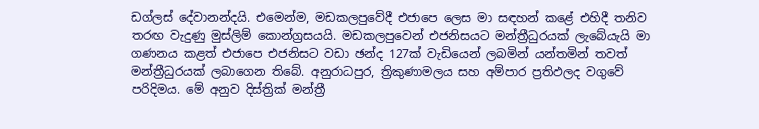ඩග්ලස් දේවානන්දයි. එමෙන්ම, මඩකලපුවේදී එජාපෙ ලෙස මා සඳහන් කළේ එහිදී තනිව තරඟ වැදුණු මුස්ලිම් කොන්ග්‍රසයයි. මඩකලපුවෙන් එජනිසයට මන්ත්‍රීධුරයක් ලැබේයැයි මා ගණනය කළත් එජාපෙ එජනිසට වඩා ඡන්ද 127ක් වැඩියෙන් ලබමින් යන්තමින් තවත් මන්ත්‍රීධුරයක් ලබාගෙන තිබේ. අනුරාධපුර, ත්‍රිකුණාමලය සහ අම්පාර ප්‍රතිඵලද වගුවේ පරිදිමය. මේ අනුව දිස්ත්‍රික් මන්ත්‍රී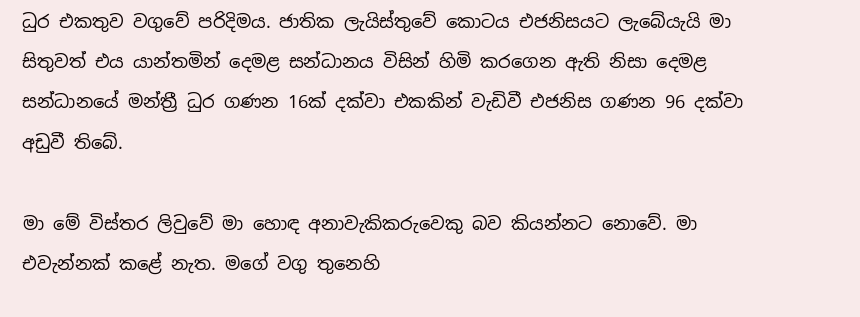ධුර එකතුව වගුවේ පරිදිමය. ජාතික ලැයිස්තුවේ කොටය එජනිසයට ලැබේයැයි මා සිතුවත් එය යාන්තමින් දෙමළ සන්ධානය විසින් හිමි කරගෙන ඇති නිසා දෙමළ සන්ධානයේ මන්ත්‍රී ධුර ගණන 16ක් දක්වා එකකින් වැඩිවී එජනිස ගණන 96 දක්වා අඩුවී තිබේ.

මා මේ විස්තර ලිවුවේ මා හොඳ අනාවැකිකරුවෙකු බව කියන්නට නොවේ. මා එවැන්නක් කළේ නැත. මගේ වගු තුනෙහි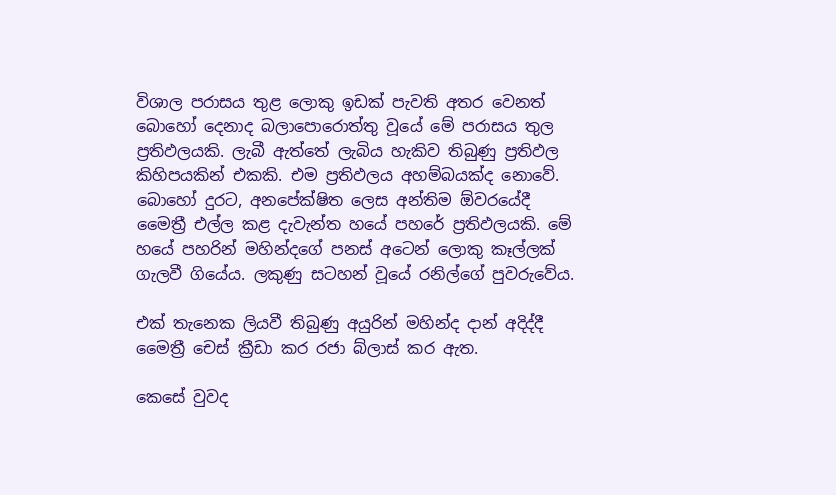විශාල පරාසය තුළ ලොකු ඉඩක් පැවති අතර වෙනත් බොහෝ දෙනාද බලාපොරොත්තු වූයේ මේ පරාසය තුල ප්‍රතිඵලයකි. ලැබී ඇත්තේ ලැබිය හැකිව තිබුණු ප්‍රතිඵල කිහිපයකින් එකකි. එම ප්‍රතිඵලය අහම්බයක්ද නොවේ. බොහෝ දුරට, අනපේක්ෂිත ලෙස අන්තිම ඕවරයේදී මෛත්‍රී එල්ල කළ දැවැන්ත හයේ පහරේ ප්‍රතිඵලයකි. මේ හයේ පහරින් මහින්දගේ පනස් අටෙන් ලොකු කෑල්ලක් ගැලවී ගියේය. ලකුණු සටහන් වූයේ රනිල්ගේ පුවරුවේය.

එක් තැනෙක ලියවී තිබුණු අයුරින් මහින්ද දාන් අදිද්දී මෛත්‍රී චෙස් ක්‍රීඩා කර රජා බ්ලාස් කර ඇත.

කෙසේ වුවද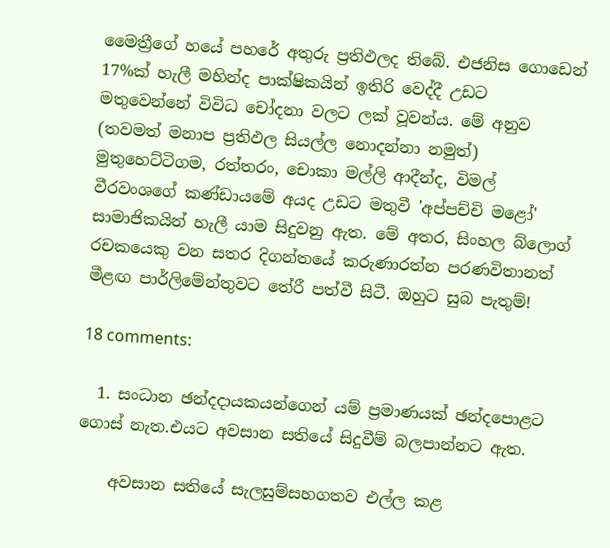මෛත්‍රීගේ හයේ පහරේ අතුරු ප්‍රතිඵලද තිබේ. එජනිස ගොඩෙන් 17%ක් හැලී මහින්ද පාක්ෂිකයින් ඉතිරි වෙද්දී උඩට මතුවෙන්නේ විවිධ චෝදනා වලට ලක් වූවන්ය. මේ අනුව (තවමත් මනාප ප්‍රතිඵල සියල්ල නොදන්නා නමුත්) මුතුහෙට්ටිගම, රත්තරං, චොකා මල්ලි ආදීන්ද, විමල් වීරවංශගේ කණ්ඩායමේ අයද උඩට මතුවී 'අප්පච්චි මළෝ' සාමාජිකයින් හැලී යාම සිදුවනු ඇත. මේ අතර, සිංහල බ්ලොග් රචකයෙකු වන සතර දිගන්තයේ කරුණාරත්න පරණවිතානත් මීළඟ පාර්ලිමේන්තුවට තේරී පත්වී සිටී. ඔහුට සුබ පැතුම්!

18 comments:

  1. සංධාන ඡන්දදායකයන්ගෙන් යම් ප්‍රමාණයක් ඡන්දපොළට ගොස් නැත.එයට අවසාන සතියේ සිදුවීම් බලපාන්නට ඇත.

    අවසාන සතියේ සැලසුම්සහගතව එල්ල කළ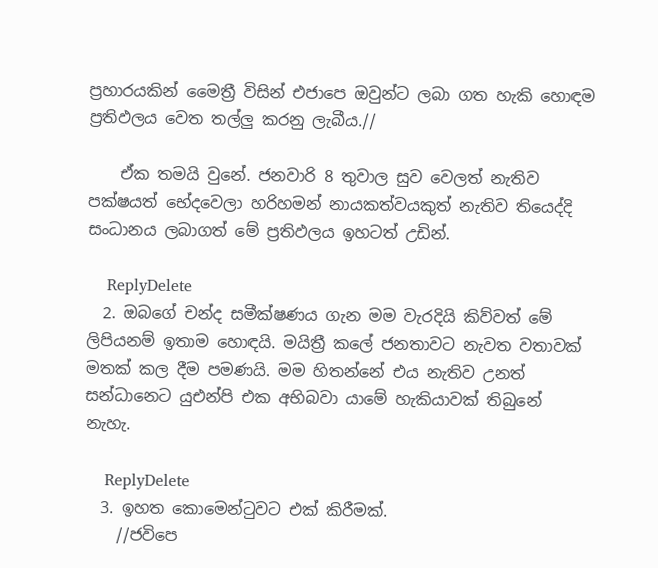ප්‍රහාරයකින් මෛත්‍රී විසින් එජාපෙ ඔවුන්ට ලබා ගත හැකි හොඳම ප්‍රතිඵලය වෙත තල්ලු කරනු ලැබීය.//

    ඒක තමයි වුනේ. ජනවාරි 8 තුවාල සුව වෙලත් නැතිව පක්ෂයත් භේදවෙලා හරිහමන් නායකත්වයකුත් නැතිව තියෙද්දි සංධානය ලබාගත් මේ ප්‍රතිඵලය ඉහටත් උඩින්.

    ReplyDelete
  2. ඔබගේ චන්ද සමීක්ෂණය ගැන මම වැරදියි කිව්වත් මේ ලිපියනම් ඉතාම හොඳයි. මයිත්‍රී කලේ ජනතාවට නැවත වතාවක් මතක් කල දීම පමණයි. මම හිතන්නේ එය නැතිව උනත් සන්ධානෙට යුඑන්පි එක අභිබවා යාමේ හැකියාවක් තිබුනේ නැහැ.

    ReplyDelete
  3. ඉහත කොමෙන්ටුවට එක් කිරීමක්.
    //ජවිපෙ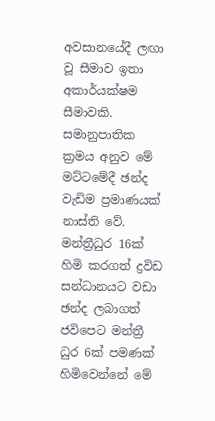අවසානයේදී ලඟා වූ සීමාව ඉතා අකාර්යක්ෂම සීමාවකි. සමානුපාතික ක්‍රමය අනුව මේ මට්ටමේදී ඡන්ද වැඩිම ප්‍රමාණයක් නාස්ති වේ. මන්ත්‍රීධුර 16ක් හිමි කරගත් ද්‍රවිඩ සන්ධානයට වඩා ඡන්ද ලබාගත් ජවිපෙට මන්ත්‍රී ධුර 6ක් පමණක් හිමිවෙන්නේ මේ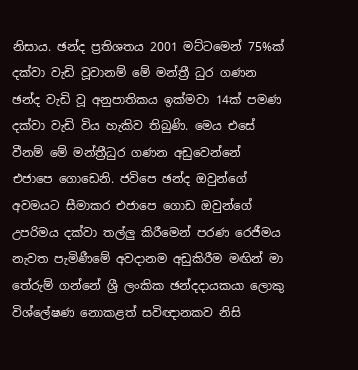නිසාය. ඡන්ද ප්‍රතිශතය 2001 මට්ටමෙන් 75%ක් දක්වා වැඩි වූවානම් මේ මන්ත්‍රී ධුර ගණන ඡන්ද වැඩි වූ අනුපාතිකය ඉක්මවා 14ක් පමණ දක්වා වැඩි විය හැකිව තිබුණි. මෙය එසේ වීනම් මේ මන්ත්‍රීධුර ගණන අඩුවෙන්නේ එජාපෙ ගොඩෙනි. ජවිපෙ ඡන්ද ඔවුන්ගේ අවමයට සීමාකර එජාපෙ ගොඩ ඔවුන්ගේ උපරිමය දක්වා තල්ලු කිරීමෙන් පරණ රෙජීමය නැවත පැමිණීමේ අවදානම අඩුකිරීම මඟින් මා තේරුම් ගන්නේ ශ්‍රී ලංකික ඡන්දදායකයා ලොකු විශ්ලේෂණ නොකළත් සවිඥානකව නිසි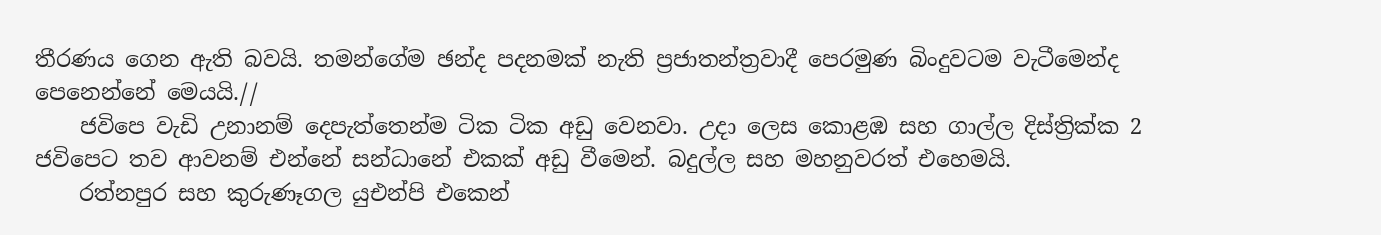තීරණය ගෙන ඇති බවයි. තමන්ගේම ඡන්ද පදනමක් නැති ප්‍රජාතන්ත්‍රවාදී පෙරමුණ බිංදුවටම වැටීමෙන්ද පෙනෙන්නේ මෙයයි.//
    ජවිපෙ වැඩි උනානම් දෙපැත්තෙන්ම ටික ටික අඩු වෙනවා. උදා ලෙස කොළඹ සහ ගාල්ල දිස්ත්‍රික්ක 2 ජවිපෙට තව ආවනම් එන්නේ සන්ධානේ එකක් අඩු වීමෙන්. බදුල්ල සහ මහනුවරත් එහෙමයි.
    රත්නපුර සහ කුරුණෑගල යුඑන්පි එකෙන්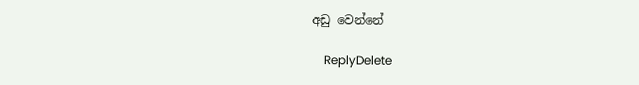අඩු වෙන්නේ

    ReplyDelete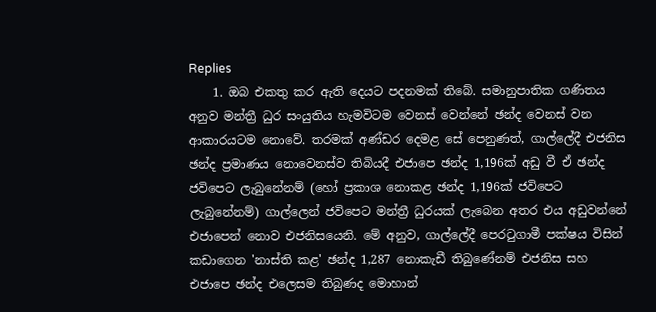Replies
    1. ඔබ එකතු කර ඇති දෙයට පදනමක් තිබේ. සමානුපාතික ගණිතය අනුව මන්ත්‍රී ධුර සංයුතිය හැමවිටම වෙනස් වෙන්නේ ඡන්ද වෙනස් වන ආකාරයටම නොවේ. තරමක් අණ්ඩර දෙමළ සේ පෙනුණත්, ගාල්ලේදී එජනිස ඡන්ද ප්‍රමාණය නොවෙනස්ව තිබියදී එජාපෙ ඡන්ද 1,196ක් අඩු වී ඒ ඡන්ද ජවිපෙට ලැබුනේනම් (හෝ ප්‍රකාශ නොකළ ඡන්ද 1,196ක් ජවිපෙට ලැබුනේනම්) ගාල්ලෙන් ජවිපෙට මන්ත්‍රී ධුරයක් ලැබෙන අතර එය අඩුවන්නේ එජාපෙන් නොව එජනිසයෙනි. මේ අනුව, ගාල්ලේදී පෙරටුගාමී පක්ෂය විසින් කඩාගෙන 'නාස්ති කළ' ඡන්ද 1,287 නොකැඩී තිබුණේනම් එජනිස සහ එජාපෙ ඡන්ද එලෙසම තිබුණද මොහාන්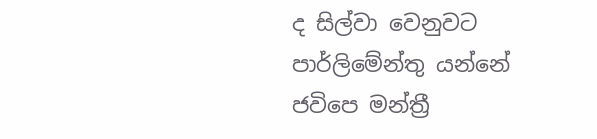ද සිල්වා වෙනුවට පාර්ලිමේන්තු යන්නේ ජවිපෙ මන්ත්‍රී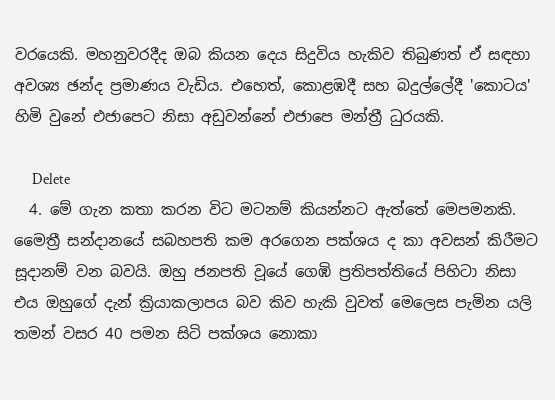වරයෙකි. මහනුවරදීද ඔබ කියන දෙය සිදුවිය හැකිව තිබුණත් ඒ සඳහා අවශ්‍ය ඡන්ද ප්‍රමාණය වැඩිය. එහෙත්, කොළඹදී සහ බදුල්ලේදී 'කොටය' හිමි වුනේ එජාපෙට නිසා අඩුවන්නේ එජාපෙ මන්ත්‍රී ධුරයකි.

      Delete
  4. මේ ගැන කතා කරන විට මටනම් කියන්නට ඇත්තේ මෙපමනකි. මෛත්‍රී සන්දානයේ සබහපති කම අරගෙන පක්ශය ද කා අවසන් කිරීමට සූදානම් වන බවයි. ඔහු ජනපති වූයේ ගෙඹි ප්‍රතිපත්තියේ පිහිටා නිසා එය ඔහුගේ දැන් ක්‍රියාකලාපය බව කිව හැකි වුවත් මෙලෙස පැමින යලි තමන් වසර 40 පමන සිටි පක්ශය නොකා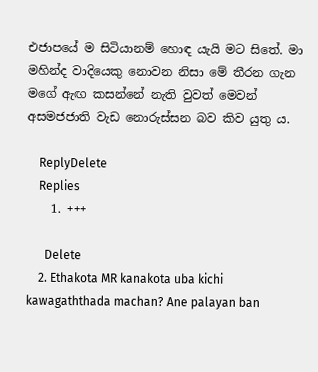එජාපයේ ම සිටියානම් හොඳ යැයි මට සිතේ. මා මහින්ද වාදියෙකු නොවන නිසා මේ තීරන ගැන මගේ ඇඟ කසන්නේ නැති වුවත් මෙවන් අසමජජාති වැඩ නොරුස්සන බව කිව යුතු ය.

    ReplyDelete
    Replies
    1. +++

      Delete
    2. Ethakota MR kanakota uba kichi kawagaththada machan? Ane palayan ban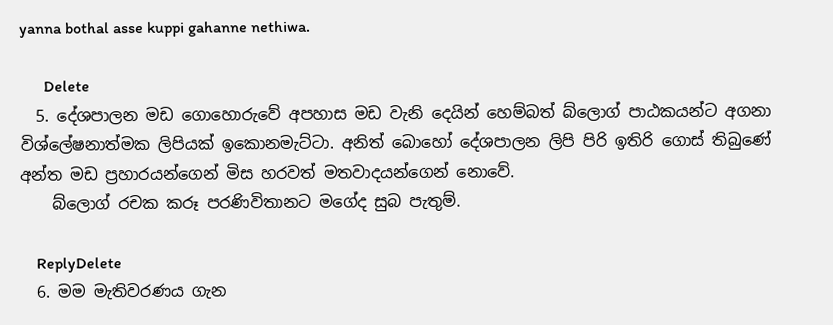yanna bothal asse kuppi gahanne nethiwa.

      Delete
  5. දේශපාලන මඩ ගොහොරුවේ අපහාස මඩ වැනි දෙයින් හෙම්බත් බ්ලොග් පාඨකයන්ට අගනා විශ්ලේෂනාත්මක ලිපියක් ඉකොනමැට්ටා. අනිත් බොහෝ දේශපාලන ලිපි පිරි ඉතිරි ගොස් තිබුණේ අන්ත මඩ ප්‍රහාරයන්ගෙන් මිස හරවත් මතවාදයන්ගෙන් නොවේ.
    බ්ලොග් රචක කරූ පරණිවිතානට මගේද සුබ පැතුම්.

    ReplyDelete
  6. මම මැතිවරණය ගැන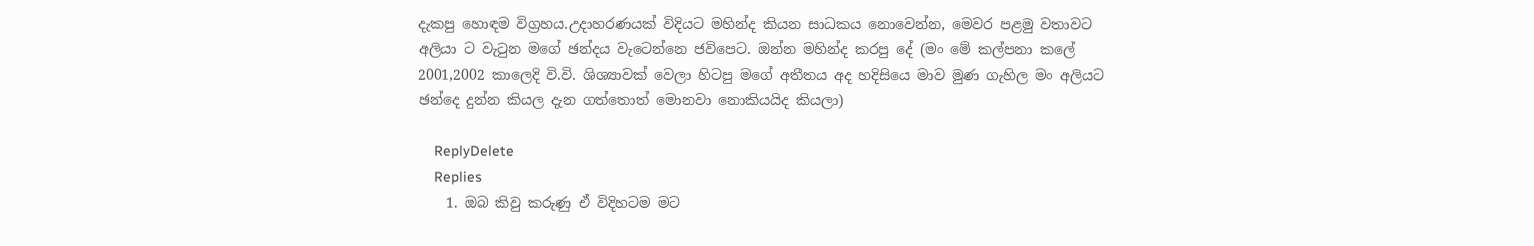දැකපු හොඳම විග්‍රහය.උදාහරණයක් විදියට මහින්ද කියන සාධකය නොවෙන්න, මෙවර පළමු වතාවට අලියා ට වැටුන මගේ ඡන්දය වැටෙන්නෙ ජවිපෙට. ඔන්න මහින්ද කරපු දේ (මං මේ කල්පනා කලේ 2001,2002 කාලෙදි වි.වි. ශිශ්‍යාවක් වෙලා හිටපු මගේ අතීතය අද හදිසියෙ මාව මුණ ගැහිල මං අලියට ඡන්දෙ දුන්න කියල දැන ගත්තොත් මොනවා නොකියයිද කියලා)

    ReplyDelete
    Replies
    1. ඔබ කිවු කරුණු ඒ විදිහටම මට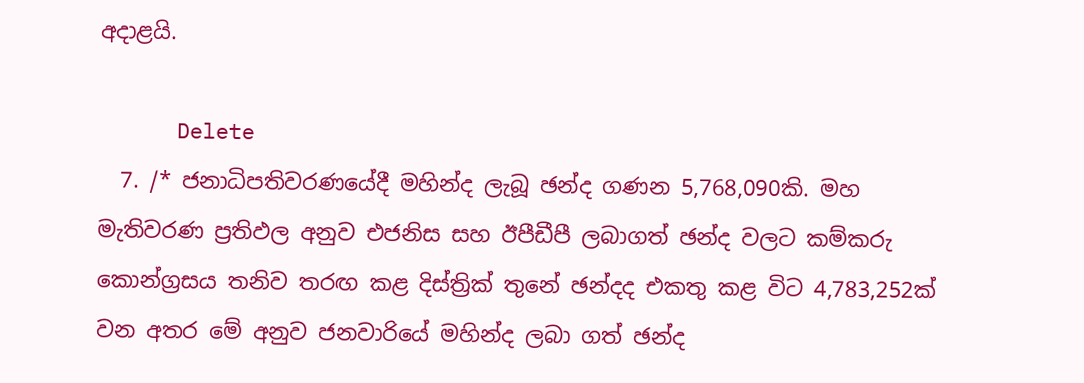අදාළයි.

      Delete
  7. /* ජනාධිපතිවරණයේදී මහින්ද ලැබූ ඡන්ද ගණන 5,768,090කි. මහ මැතිවරණ ප්‍රතිඵල අනුව එජනිස සහ ඊපීඩීපී ලබාගත් ඡන්ද වලට කම්කරු කොන්ග්‍රසය තනිව තරඟ කළ දිස්ත්‍රික් තුනේ ඡන්දද එකතු කළ විට 4,783,252ක් වන අතර මේ අනුව ජනවාරියේ මහින්ද ලබා ගත් ඡන්ද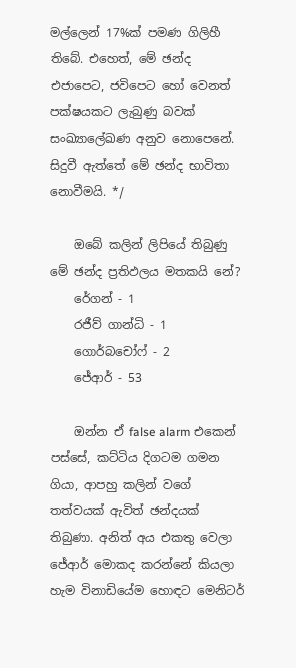මල්ලෙන් 17%ක් පමණ ගිලිහී තිබේ. එහෙත්, මේ ඡන්ද එජාපෙට, ජවිපෙට හෝ වෙනත් පක්ෂයකට ලැබුණු බවක් සංඛ්‍යාලේඛණ අනුව නොපෙනේ. සිදුවී ඇත්තේ මේ ඡන්ද භාවිතා නොවීමයි. */

    ඔබේ කලින් ලිපියේ තිබුණු මේ ඡන්ද ප්‍රතිඵලය මතකයි නේ?
    රේගන් - 1
    රජීව් ගාන්ධි - 1
    ගොර්බචෝෆ් - 2
    ජේආර් - 53

    ඔන්න ඒ false alarm එකෙන් පස්සේ, කට්ටිය දිගටම ගමන ගියා, ආපහු කලින් වගේ තත්වයක් ඇවිත් ඡන්දයක් තිබුණා. අනිත් අය එකතු වෙලා ජේආර් මොකද කරන්නේ කියලා හැම විනාඩියේම හොඳට මෙනිටර්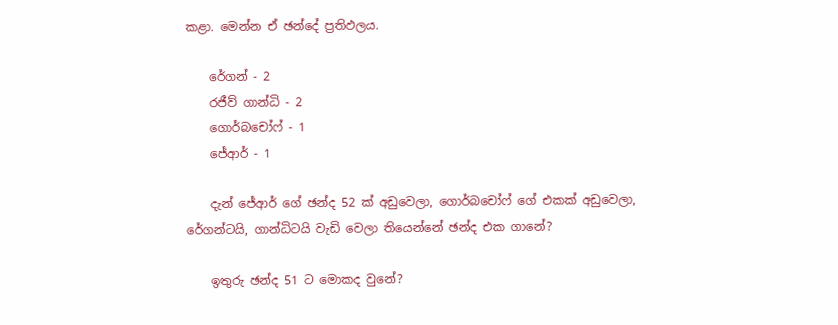කළා. මෙන්න ඒ ඡන්දේ ප්‍රතිඵලය.

    රේගන් - 2
    රජීව් ගාන්ධි - 2
    ගොර්බචෝෆ් - 1
    ජේආර් - 1

    දැන් ජේආර් ගේ ඡන්ද 52 ක් අඩුවෙලා, ගොර්බචෝෆ් ගේ එකක් අඩුවෙලා, රේගන්ටයි, ගාන්ධිටයි වැඩි වෙලා තියෙන්නේ ඡන්ද එක ගානේ?

    ඉතුරු ඡන්ද 51 ට මොකද වුනේ?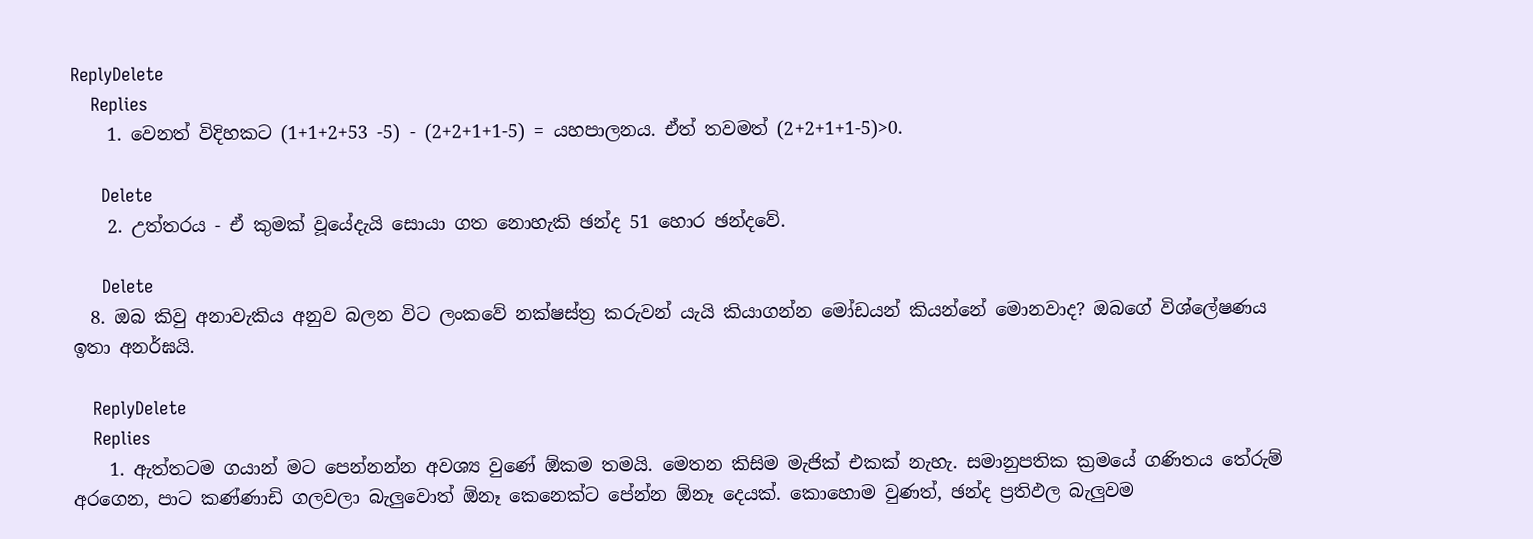ReplyDelete
    Replies
    1. වෙනත් විදිහකට (1+1+2+53 -5) - (2+2+1+1-5) = යහපාලනය. ඒත් තවමත් (2+2+1+1-5)>0.

      Delete
    2. උත්තරය - ඒ කුමක් වූයේදැයි සොයා ගත නොහැකි ඡන්ද 51 හොර ඡන්දවේ.

      Delete
  8. ඔබ කිවු අනාවැකිය අනුව බලන විට ලංකවේ නක්ෂස්ත්‍ර කරුවන් යැයි කියාගන්න මෝඩයන් කියන්නේ මොනවාද? ඔබගේ විශ්ලේෂණය ඉතා අනර්ඝයි.

    ReplyDelete
    Replies
    1. ඇත්තටම ගයාන් මට පෙන්නන්න අවශ්‍ය වුණේ ඕකම තමයි. මෙතන කිසිම මැජික් එකක් නැහැ. සමානුපතික ක්‍රමයේ ගණිතය තේරුම් අරගෙන, පාට කණ්ණාඩි ගලවලා බැලුවොත් ඕනෑ කෙනෙක්ට පේන්න ඕනෑ දෙයක්. කොහොම වුණත්, ඡන්ද ප්‍රතිඵල බැලුවම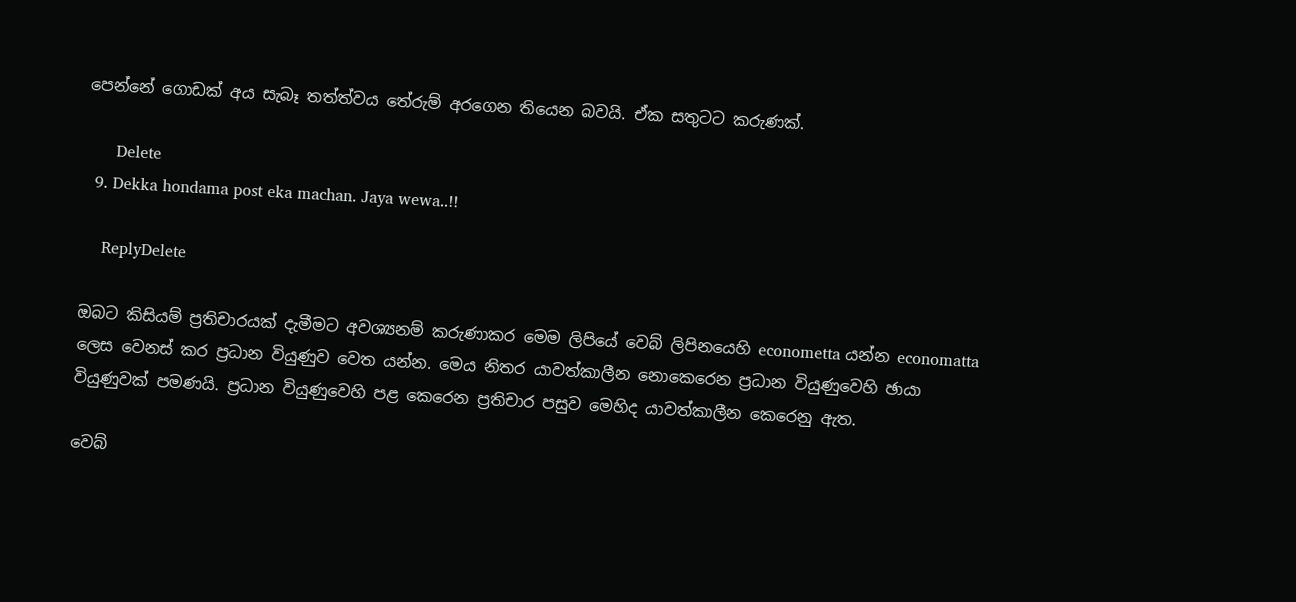පෙන්නේ ගොඩක් අය සැබෑ තත්ත්වය තේරුම් අරගෙන තියෙන බවයි. ඒක සතුටට කරුණක්.

      Delete
  9. Dekka hondama post eka machan. Jaya wewa..!!

    ReplyDelete

ඔබට කිසියම් ප්‍රතිචාරයක් දැමීමට අවශ්‍යනම් කරුණාකර මෙම ලිපියේ වෙබ් ලිපිනයෙහි econometta යන්න economatta ලෙස වෙනස් කර ප්‍රධාන වියුණුව වෙත යන්න. මෙය නිතර යාවත්කාලීන නොකෙරෙන ප්‍රධාන වියුණුවෙහි ඡායා වියුණුවක් පමණයි. ප්‍රධාන වියුණුවෙහි පළ කෙරෙන ප්‍රතිචාර පසුව මෙහිද යාවත්කාලීන කෙරෙනු ඇත.

වෙබ්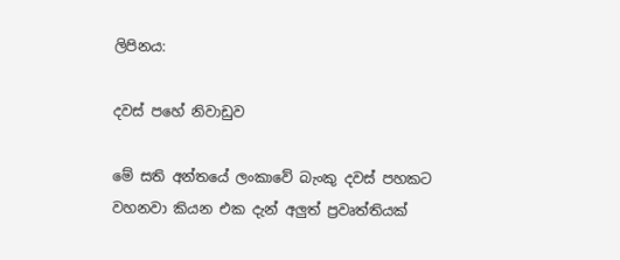ලිපිනය:

දවස් පහේ නිවාඩුව

මේ සති අන්තයේ ලංකාවේ බැංකු දවස් පහකට වහනවා කියන එක දැන් අලුත් ප්‍රවෘත්තියක්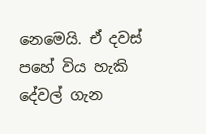නෙමෙයි. ඒ දවස් පහේ විය හැකි දේවල් ගැන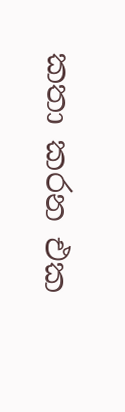කතා කරන එක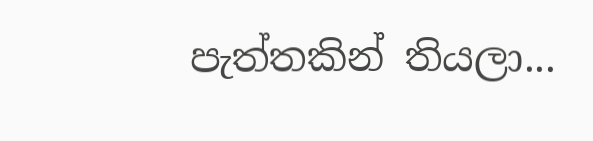පැත්තකින් තියලා...